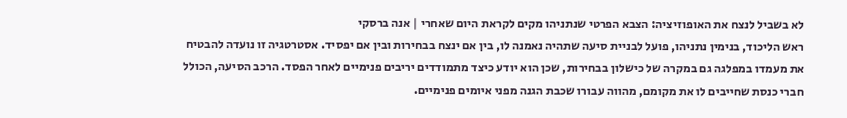לא בשביל לנצח את האופוזיציה: הצבא הפרטי שנתניהו מקים לקראת היום שאחרי | אנה ברסקי
ראש הליכוד, בנימין נתניהו, פועל לבניית סיעה שתהיה נאמנה לו, בין אם ינצח בבחירות ובין אם יפסיד. אסטרטגיה זו נועדה להבטיח את מעמדו במפלגה גם במקרה של כישלון בבחירות, שכן הוא יודע כיצד מתמודדים יריבים פנימיים לאחר הפסד. הרכב הסיעה, הכולל חברי כנסת שחייבים לו את מקומם, מהווה עבורו שכבת הגנה מפני איומים פנימיים.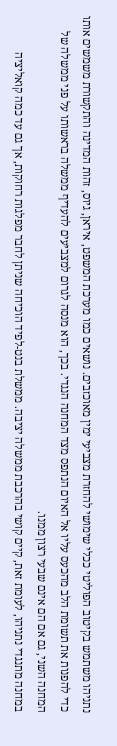נתניהו משתמש בקיטוב הפוליטי ככלי שימושי להחזרת מצביעי ימין מאוכזבים. נושאים כמו מערכת המשפט, איראן, גיוס, זהות המדינה והתקשורת משמשים אותו כדי להפנות את תשומת הלב מהכעס עליו אל האיום הנתפס מצד המחנה הנגדי. בכך, הוא מנסה לגרום למצביעים להעדיף ממשלה בראשותו על פני ממשלה של המחנה השני, גם אם הם אינם שבעי רצון ממנו.
במחנה מתנגדי נתניהו, לעומת זאת, קיים קושי בהרכבת ממשלה יציבה. ממשלת בנט-לפיד הוכיחה שניתן לחבר מפלגות רחוקות, אך גם עד כמה קואליציה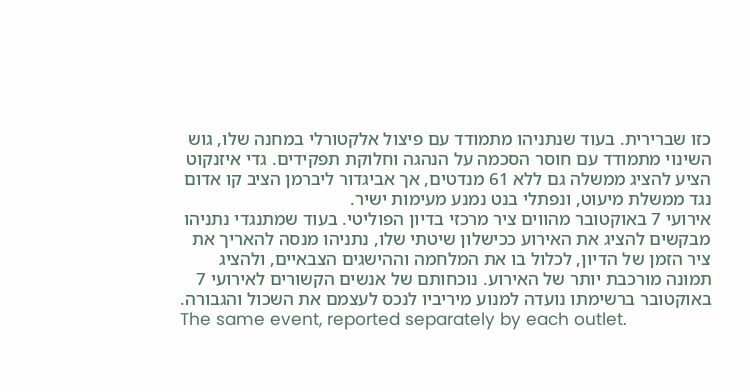כזו שברירית. בעוד שנתניהו מתמודד עם פיצול אלקטורלי במחנה שלו, גוש השינוי מתמודד עם חוסר הסכמה על הנהגה וחלוקת תפקידים. גדי איזנקוט הציע להציג ממשלה גם ללא 61 מנדטים, אך אביגדור ליברמן הציב קו אדום נגד ממשלת מיעוט, ונפתלי בנט נמנע מעימות ישיר.
אירועי 7 באוקטובר מהווים ציר מרכזי בדיון הפוליטי. בעוד שמתנגדי נתניהו מבקשים להציג את האירוע ככישלון שיטתי שלו, נתניהו מנסה להאריך את ציר הזמן של הדיון, לכלול בו את המלחמה וההישגים הצבאיים, ולהציג תמונה מורכבת יותר של האירוע. נוכחותם של אנשים הקשורים לאירועי 7 באוקטובר ברשימתו נועדה למנוע מיריביו לנכס לעצמם את השכול והגבורה.
The same event, reported separately by each outlet.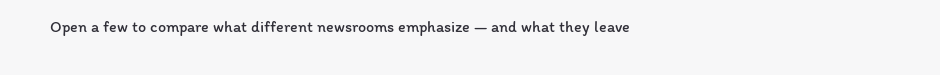Open a few to compare what different newsrooms emphasize — and what they leave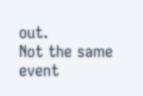out.
Not the same event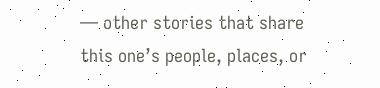— other stories that share this one’s people, places, or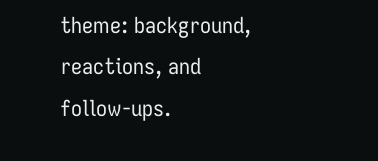theme: background, reactions, and follow-ups.